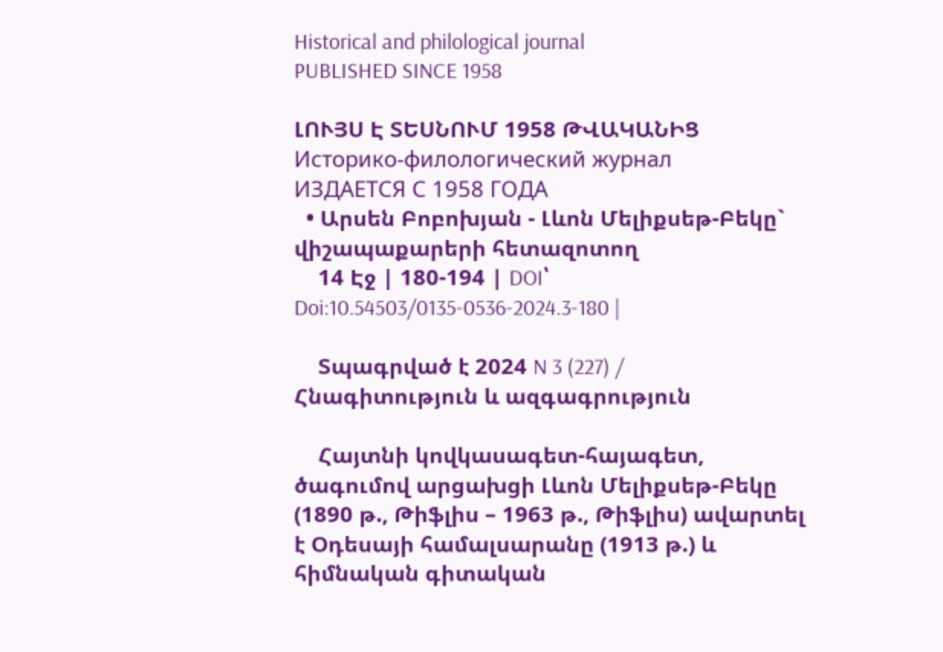Historical and philological journal
PUBLISHED SINCE 1958

ԼՈՒՅՍ Է ՏԵՍՆՈՒՄ 1958 ԹՎԱԿԱՆԻՑ
Историко-филологический журнал
ИЗДАЕТСЯ С 1958 ГОДА
  • Արսեն Բոբոխյան - Լևոն Մելիքսեթ-Բեկը` վիշապաքարերի հետազոտող
    14 Էջ | 180-194 | DOI՝ Doi:10.54503/0135-0536-2024.3-180 |

    Տպագրված է 2024 N 3 (227) / Հնագիտություն և ազգագրություն

    Հայտնի կովկասագետ-հայագետ, ծագումով արցախցի Լևոն Մելիքսեթ-Բեկը (1890 թ., Թիֆլիս – 1963 թ., Թիֆլիս) ավարտել է Օդեսայի համալսարանը (1913 թ.) և հիմնական գիտական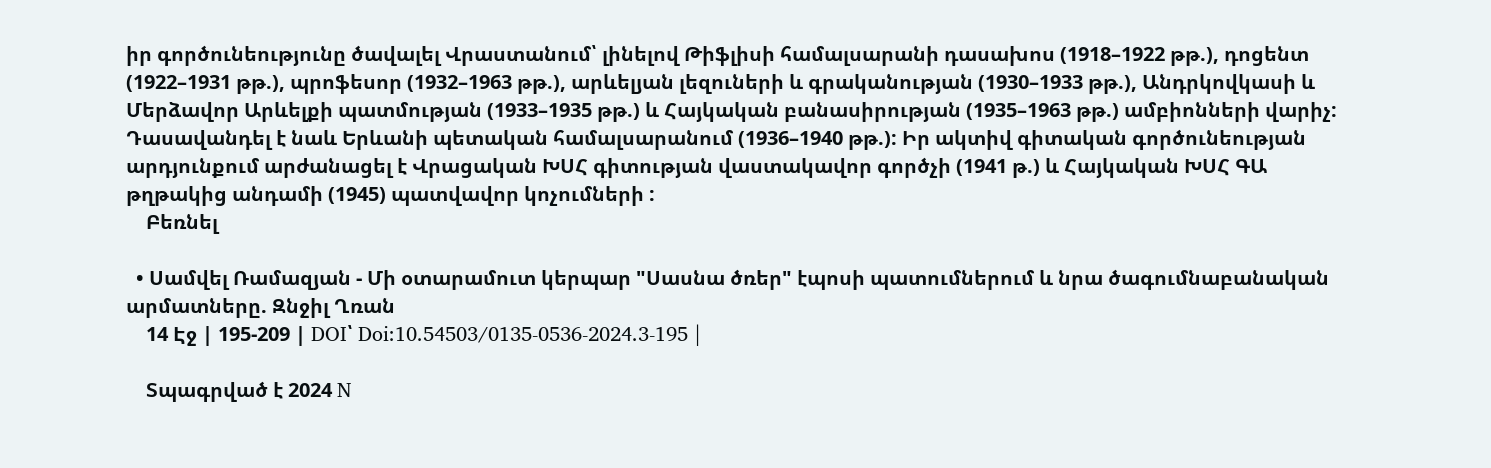իր գործունեությունը ծավալել Վրաստանում՝ լինելով Թիֆլիսի համալսարանի դասախոս (1918–1922 թթ.), դոցենտ (1922–1931 թթ.), պրոֆեսոր (1932–1963 թթ.), արևելյան լեզուների և գրականության (1930–1933 թթ.), Անդրկովկասի և Մերձավոր Արևելքի պատմության (1933–1935 թթ.) և Հայկական բանասիրության (1935–1963 թթ.) ամբիոնների վարիչ: Դասավանդել է նաև Երևանի պետական համալսարանում (1936–1940 թթ.): Իր ակտիվ գիտական գործունեության արդյունքում արժանացել է Վրացական ԽՍՀ գիտության վաստակավոր գործչի (1941 թ.) և Հայկական ԽՍՀ ԳԱ թղթակից անդամի (1945) պատվավոր կոչումների :
    Բեռնել

  • Սամվել Ռամազյան - Մի օտարամուտ կերպար "Սասնա ծռեր" էպոսի պատումներում և նրա ծագումնաբանական արմատները. Զնջիլ Ղռան
    14 Էջ | 195-209 | DOI՝ Doi:10.54503/0135-0536-2024.3-195 |

    Տպագրված է 2024 N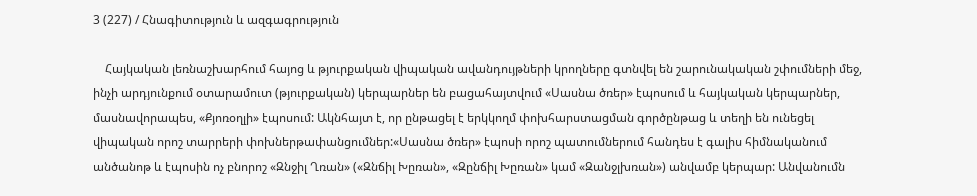3 (227) / Հնագիտություն և ազգագրություն

    Հայկական լեռնաշխարհում հայոց և թյուրքական վիպական ավանդույթների կրողները գտնվել են շարունակական շփումների մեջ, ինչի արդյունքում օտարամուտ (թյուրքական) կերպարներ են բացահայտվում «Սասնա ծռեր» էպոսում և հայկական կերպարներ, մասնավորապես, «Քյոռօղլի» էպոսում: Ակնհայտ է, որ ընթացել է երկկողմ փոխհարստացման գործընթաց և տեղի են ունեցել վիպական որոշ տարրերի փոխներթափանցումներ:«Սասնա ծռեր» էպոսի որոշ պատումներում հանդես է գալիս հիմնականում անծանոթ և էպոսին ոչ բնորոշ «Զնջիլ Ղռան» («Զնճիլ Խըռան», «Զընճիլ Խըռան» կամ «Զանջլխռան») անվամբ կերպար: Անվանումն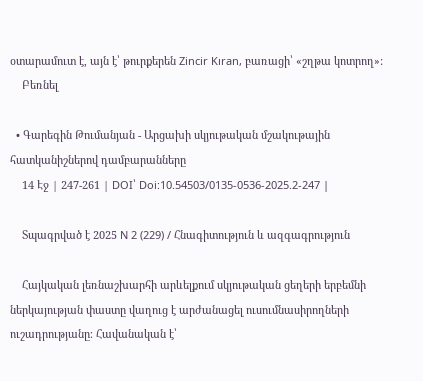օտարամուտ է, այն է՝ թուրքերեն Zincir Kıran, բառացի՝ «շղթա կոտրող»:
    Բեռնել

  • Գարեգին Թումանյան - Արցախի սկյութական մշակութային հատկանիշներով դամբարանները
    14 Էջ | 247-261 | DOI՝ Doi:10.54503/0135-0536-2025.2-247 |

    Տպագրված է 2025 N 2 (229) / Հնագիտություն և ազգագրություն

    Հայկական լեռնաշխարհի արևելքում սկյութական ցեղերի երբեմնի ներկայության փաստը վաղուց է արժանացել ուսումնասիրողների ուշադրությանը։ Հավանական է՝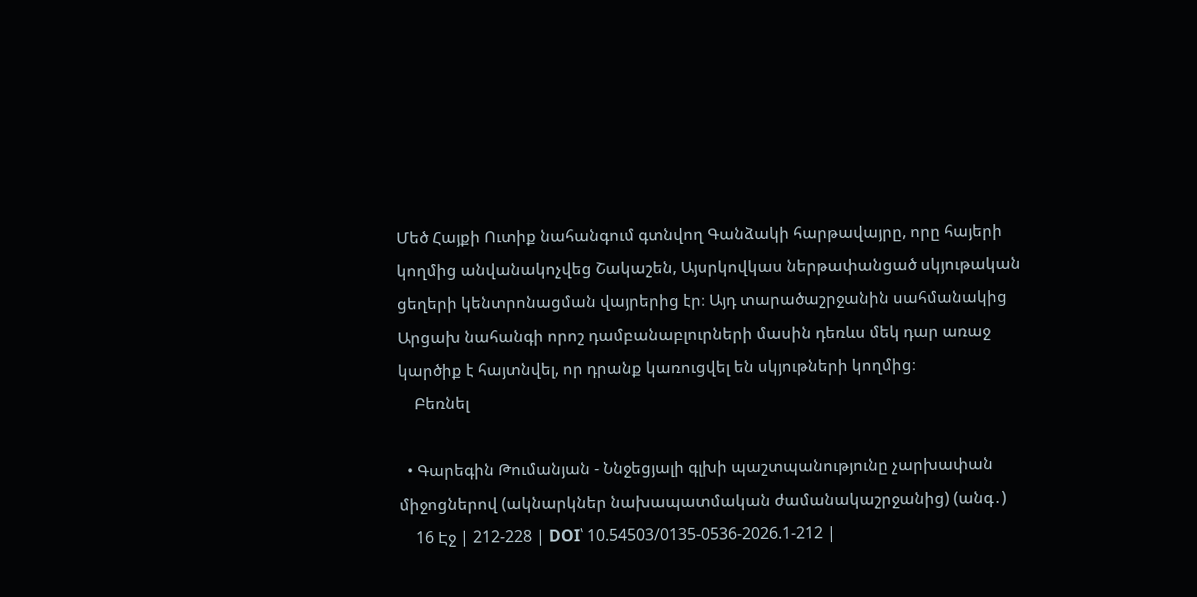Մեծ Հայքի Ուտիք նահանգում գտնվող Գանձակի հարթավայրը, որը հայերի կողմից անվանակոչվեց Շակաշեն, Այսրկովկաս ներթափանցած սկյութական ցեղերի կենտրոնացման վայրերից էր։ Այդ տարածաշրջանին սահմանակից Արցախ նահանգի որոշ դամբանաբլուրների մասին դեռևս մեկ դար առաջ կարծիք է հայտնվել, որ դրանք կառուցվել են սկյութների կողմից։
    Բեռնել

  • Գարեգին Թումանյան - Ննջեցյալի գլխի պաշտպանությունը չարխափան միջոցներով (ակնարկներ նախապատմական ժամանակաշրջանից) (անգ․)
    16 Էջ | 212-228 | DOI՝ 10.54503/0135-0536-2026.1-212 |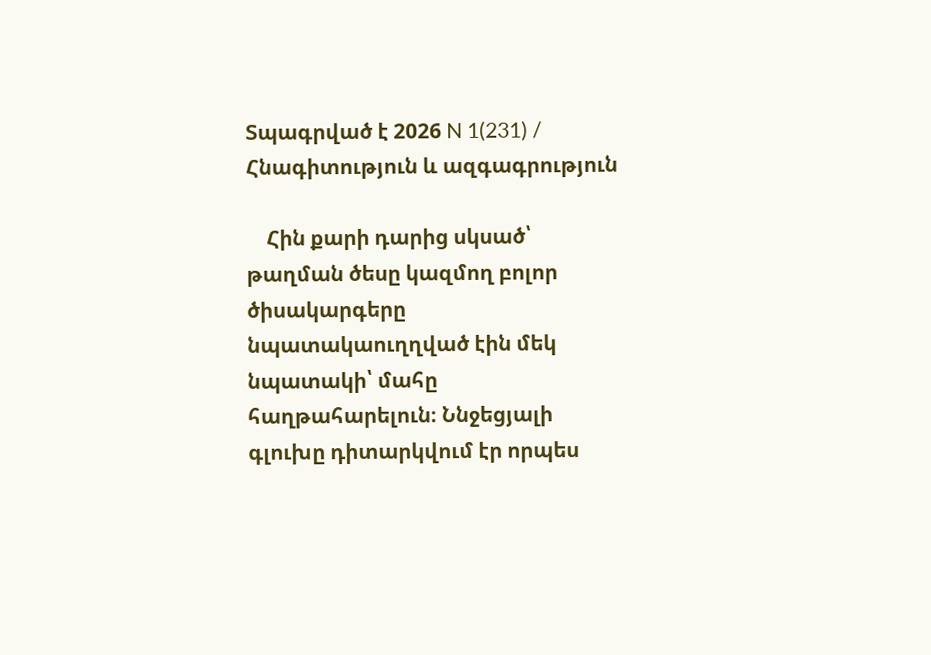Տպագրված է 2026 N 1(231) / Հնագիտություն և ազգագրություն

    Հին քարի դարից սկսած՝ թաղման ծեսը կազմող բոլոր ծիսակարգերը նպատակաուղղված էին մեկ նպատակի՝ մահը հաղթահարելուն։ Ննջեցյալի գլուխը դիտարկվում էր որպես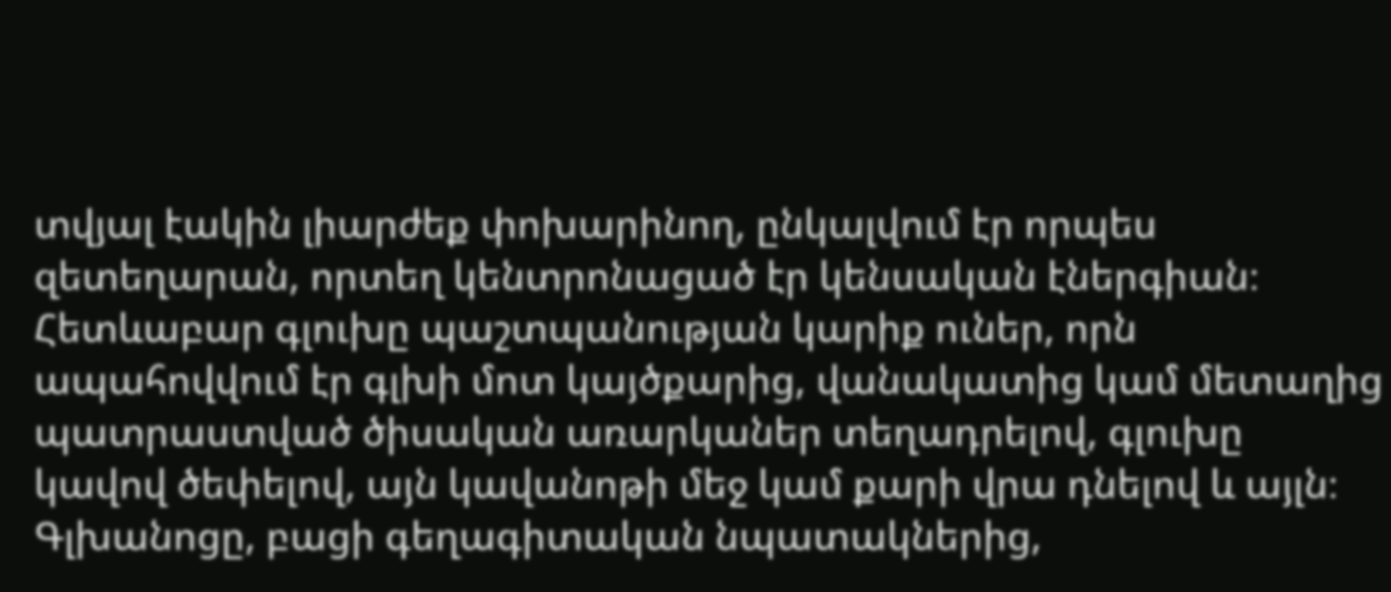տվյալ էակին լիարժեք փոխարինող, ընկալվում էր որպես զետեղարան, որտեղ կենտրոնացած էր կենսական էներգիան։ Հետևաբար գլուխը պաշտպանության կարիք ուներ, որն ապահովվում էր գլխի մոտ կայծքարից, վանակատից կամ մետաղից պատրաստված ծիսական առարկաներ տեղադրելով, գլուխը կավով ծեփելով, այն կավանոթի մեջ կամ քարի վրա դնելով և այլն։ Գլխանոցը, բացի գեղագիտական նպատակներից,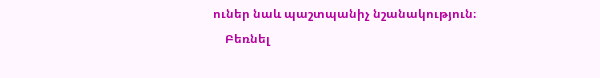ուներ նաև պաշտպանիչ նշանակություն։
    Բեռնել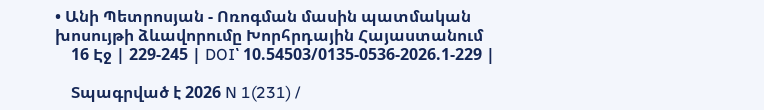• Անի Պետրոսյան - Ոռոգման մասին պատմական խոսույթի ձևավորումը Խորհրդային Հայաստանում
    16 Էջ | 229-245 | DOI՝ 10.54503/0135-0536-2026.1-229 |

    Տպագրված է 2026 N 1(231) /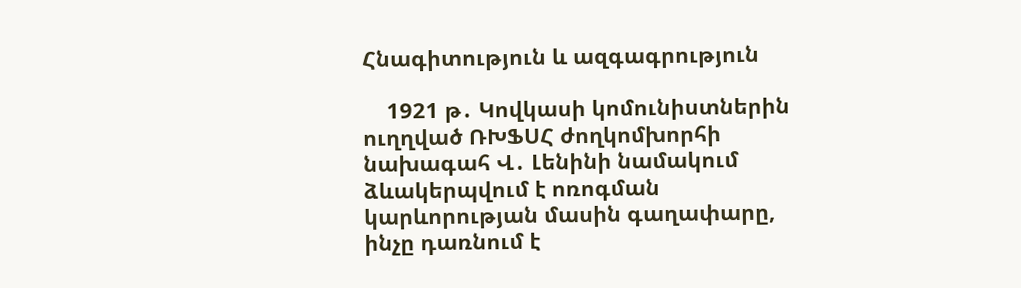Հնագիտություն և ազգագրություն

    1921 թ․ Կովկասի կոմունիստներին ուղղված ՌԽՖՍՀ ժողկոմխորհի նախագահ Վ․ Լենինի նամակում ձևակերպվում է ոռոգման կարևորության մասին գաղափարը, ինչը դառնում է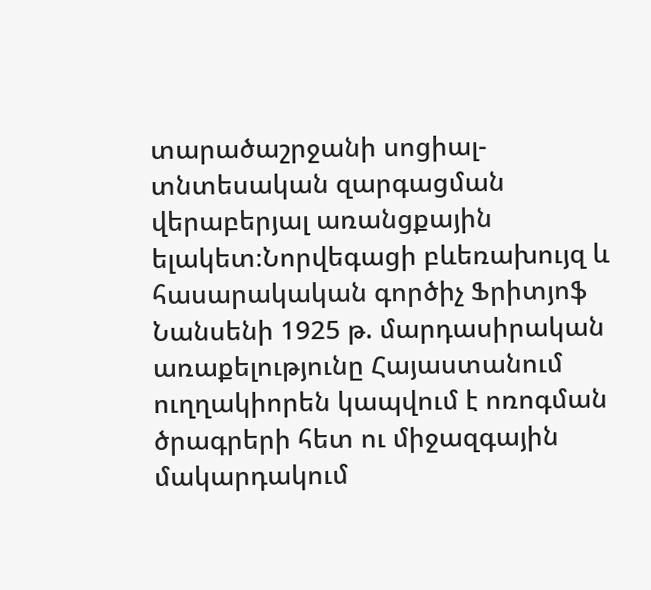տարածաշրջանի սոցիալ-տնտեսական զարգացման վերաբերյալ առանցքային ելակետ։Նորվեգացի բևեռախույզ և հասարակական գործիչ Ֆրիտյոֆ Նանսենի 1925 թ. մարդասիրական առաքելությունը Հայաստանում ուղղակիորեն կապվում է ոռոգման ծրագրերի հետ ու միջազգային մակարդակում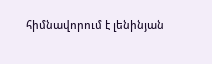հիմնավորում է լենինյան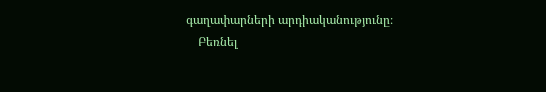գաղափարների արդիականությունը։
    Բեռնել